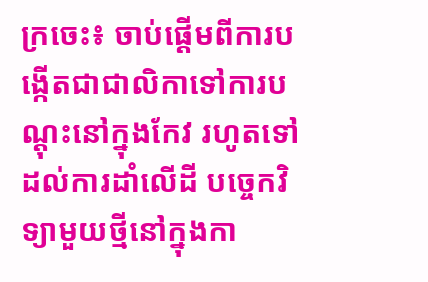ក្រចេះ៖ ចាប់ផ្ដើមពីការបង្កើតជាជាលិកាទៅការបណ្ដុះនៅក្នុងកែវ រហូតទៅដល់ការដាំលើដី បច្ចេកវិទ្យាមួយថ្មីនៅក្នុងកា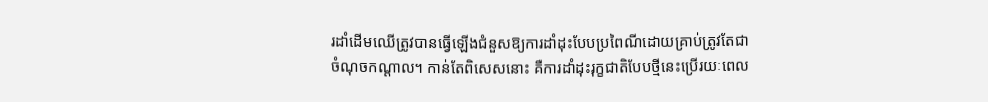រដាំដើមឈើត្រូវបានធ្វើឡើងជំនួសឱ្យការដាំដុះបែបប្រពៃណីដោយគ្រាប់ត្រូវតែជាចំណុចកណ្ដាល។ កាន់តែពិសេសនោះ គឺការដាំដុះរុក្ខជាតិបែបថ្មីនេះប្រើរយៈពេល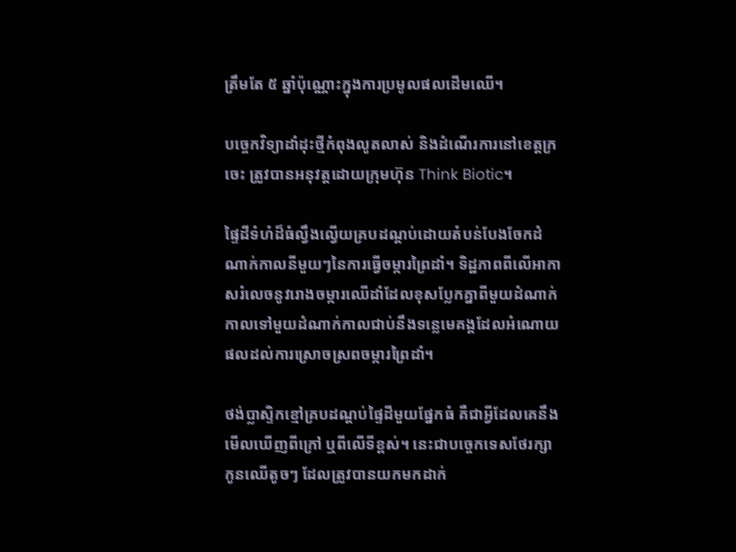ត្រឹមតែ ៥ ឆ្នាំប៉ុណ្ណោះក្នុងការប្រមូលផលដើមឈើ។

បច្ចេកវិទ្យាដាំដុះថ្មីកំពុងលូតលាស់ និងដំណើរការនៅខេត្តក្រចេះ ត្រូវបានអនុវត្តដោយក្រុមហ៊ុន Think Biotic។

ផ្ទៃដីទំហំដ៏ធំល្វឹងល្វើយគ្របដណ្ដប់ដោយតំបន់បែងចែកដំណាក់កាលនីមួយៗនៃការធ្វើចម្ការព្រៃដាំ។ ទិដ្ឋភាពពីលើអាកាសរំលេចនូវរោងចម្ការឈើដាំដែលខុសប្លែកគ្នាពីមួយដំណាក់កាលទៅមួយដំណាក់កាលជាប់នឹងទន្លេមេគង្គដែលអំណោយផលដល់ការស្រោចស្រពចម្ការព្រៃដាំ។

ថង់ប្លាស្ទិកខ្មៅគ្របដណ្ដប់ផ្ទៃដីមួយផ្នែកធំ គឺជាអ្វីដែលគេនឹងមើលឃើញពីក្រៅ ឬពីលើទីខ្ពស់។ នេះជាបច្ចេកទេសថែរក្សាកូនឈើតូចៗ ដែលត្រូវបានយកមកដាក់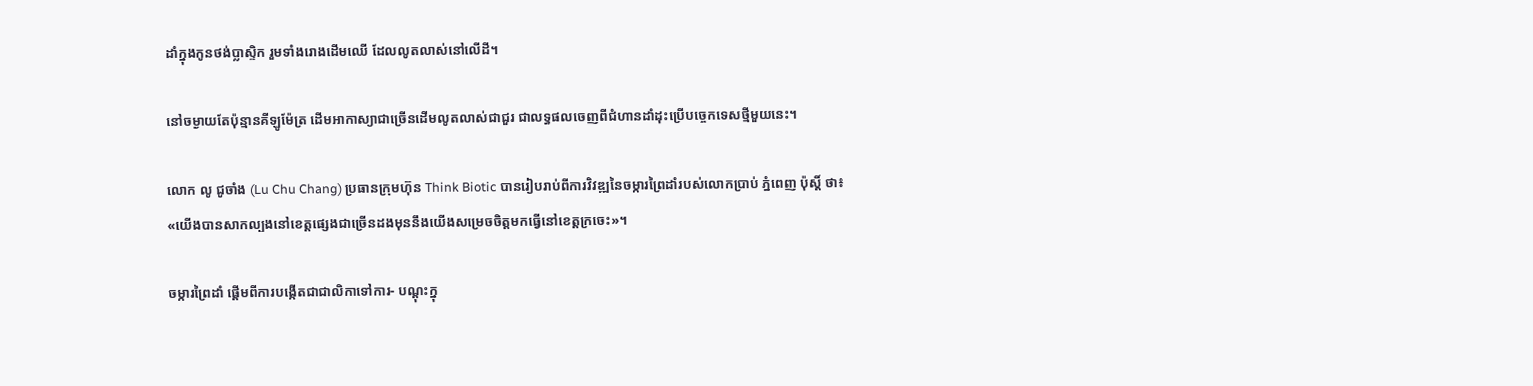ដាំក្នុងកូនថង់ប្លាស្ទិក រួមទាំងរោងដើមឈើ ដែលលូតលាស់នៅលើដី។

នៅចម្ងាយតែប៉ុន្មានគីឡូម៉ែត្រ ដើមអាកាស្យាជាច្រើនដើមលូតលាស់ជាជួរ ជាលទ្ធផលចេញពីជំហានដាំដុះប្រើបច្ចេកទេសថ្មីមួយនេះ។

លោក លូ ជូចាំង (Lu Chu Chang) ប្រធានក្រុមហ៊ុន Think Biotic បានរៀបរាប់ពីការវិវឌ្ឍនៃចម្ការព្រៃដាំរបស់លោកប្រាប់ ភ្នំពេញ ប៉ុស្តិ៍ ថា៖ «យើងបានសាកល្បងនៅខេត្តផ្សេងជាច្រើនដងមុននឹងយើងសម្រេចចិត្តមកធ្វើនៅខេត្តក្រចេះ»។

ចម្ការព្រៃដាំ ផ្ដើមពីការបង្កើតជាជាលិកាទៅការ- បណ្ដុះក្នុ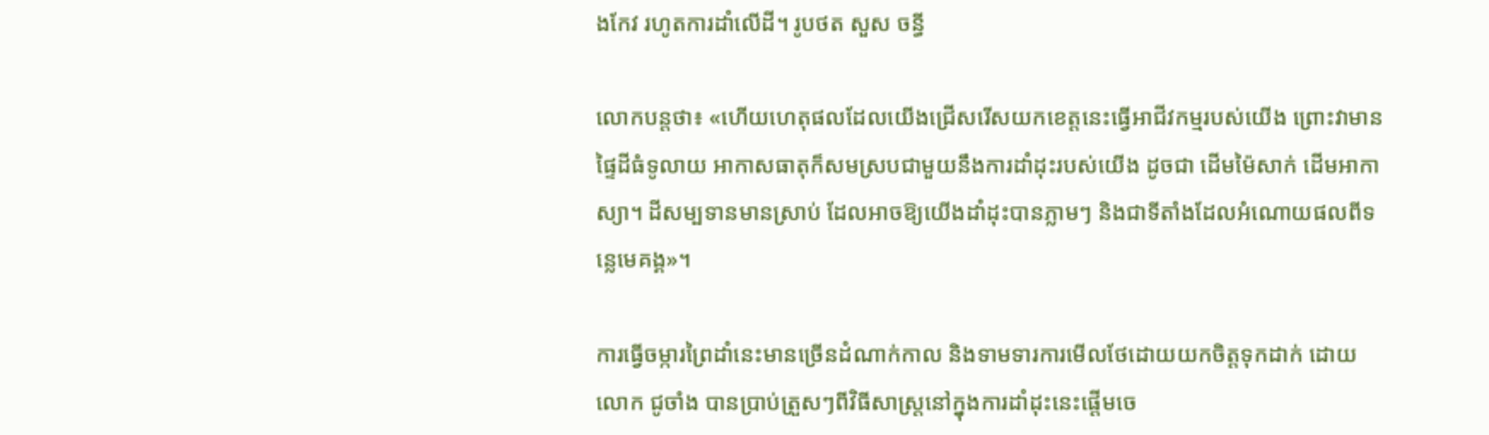ងកែវ រហូតការដាំលើដី។ រូបថត សួស ចន្ធី

លោកបន្តថា៖ «ហើយហេតុផលដែលយើងជ្រើសរើសយកខេត្តនេះធ្វើអាជីវកម្មរបស់យើង ព្រោះវាមានផ្ទៃដីធំទូលាយ អាកាសធាតុក៏សមស្របជាមួយនឹងការដាំដុះរបស់យើង ដូចជា ដើមម៉ៃសាក់ ដើមអាកាស្យា។ ដីសម្បទានមានស្រាប់ ដែលអាចឱ្យយើងដាំដុះបានភ្លាមៗ និងជាទីតាំងដែលអំណោយផលពីទន្លេមេគង្គ»។

ការធ្វើចម្ការព្រៃដាំនេះមានច្រើនដំណាក់កាល និងទាមទារការមើលថែដោយយកចិត្តទុកដាក់ ដោយលោក ជូចាំង បានប្រាប់ត្រួសៗពីវិធីសាស្ត្រនៅក្នុងការដាំដុះនេះផ្ដើមចេ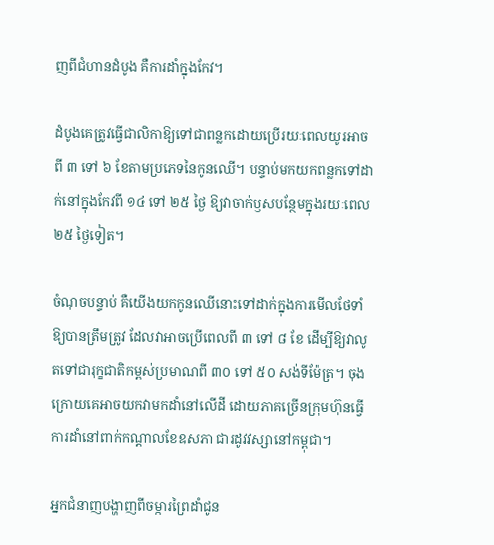ញពីជំហានដំបូង គឺការដាំក្នុងកែវ។

ដំបូងគេត្រូវធ្វើជាលិកាឱ្យទៅជាពន្លកដោយប្រើរយៈពេលយូរអាចពី ៣ ទៅ ៦ ខែតាមប្រភេទនៃកូនឈើ។ បន្ទាប់មកយកពន្លកទៅដាក់នៅក្នុងកែវពី ១៤ ទៅ ២៥ ថ្ងៃ ឱ្យវាចាក់ឫសបន្ថែមក្នុងរយៈពេល ២៥ ថ្ងៃទៀត។

ចំណុចបន្ទាប់ គឺយើងយកកូនឈើនោះទៅដាក់ក្នុងការមើលថែទាំឱ្យបានត្រឹមត្រូវ ដែលវាអាចប្រើពេលពី ៣ ទៅ ៨ ខែ ដើម្បីឱ្យវាលូតទៅជារុក្ខជាតិកម្ពស់ប្រមាណពី ៣០ ទៅ ៥០ សង់ទីម៉ែត្រ។ ចុងក្រោយគេអាចយកវាមកដាំនៅលើដី ដោយភាគច្រើនក្រុមហ៊ុនធ្វើការដាំនៅពាក់កណ្ដាលខែឧសភា ជារដូវវស្សានៅកម្ពុជា។

អ្នកជំនាញបង្ហាញពីចម្ការព្រៃដាំជូន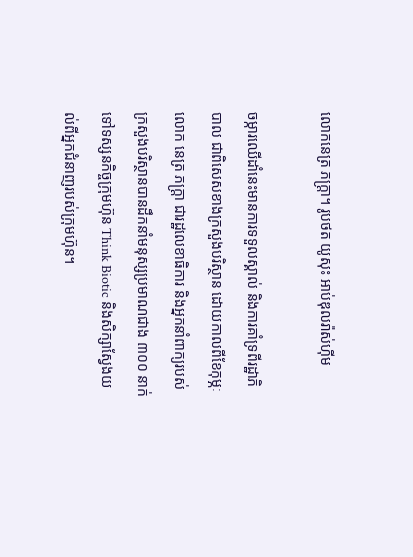លោកនេត្រ ភក្ត្រា។ រូបថត យូសុះ អាប់ឌុលរ៉ាស់ហ៊ីម

ចម្ការឈើដាំនេះមានការទទួលស្គាល់ និងការគាំទ្រពីរដ្ឋាភិបាល ជាពិសេសខាងក្រសួងបរិស្ថាន ដោយកាលពីខែកុម្ភៈ លោក នេត្រ ភក្ត្រា ជារដ្ឋលេខាធិការ និងអ្នកនាំពាក្យរបស់ក្រសួងបរិស្ថានបានដឹកនាំមនុស្សប្រមាណជាង ៣០០ នាក់ ទៅទស្សនកិច្ចក្រុមហ៊ុន Think Biotic និងសិក្សាស្វែងយល់ពីអ្នកជំនាញរបស់ក្រុមហ៊ុន។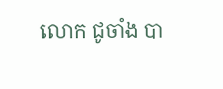លោក ជូចាំង បា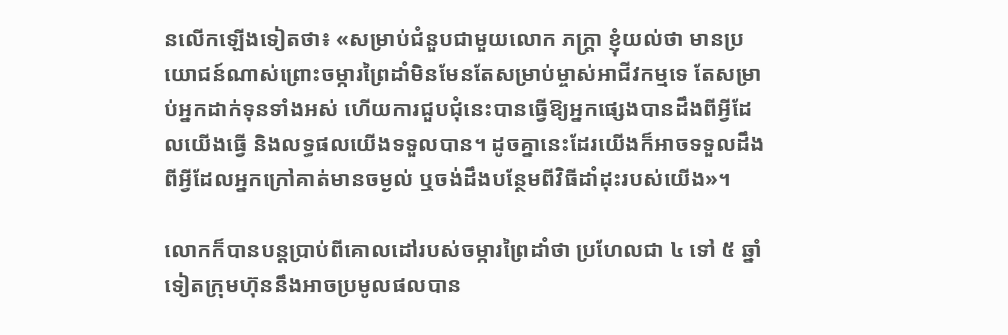នលើកឡើងទៀតថា៖ «សម្រាប់ជំនួបជាមួយលោក ភក្ត្រា ខ្ញុំយល់ថា មានប្រយោជន៍ណាស់ព្រោះចម្ការព្រៃដាំមិនមែនតែសម្រាប់ម្ចាស់អាជីវកម្មទេ តែសម្រាប់អ្នកដាក់ទុនទាំងអស់ ហើយការជួបជុំនេះបានធ្វើឱ្យអ្នកផ្សេងបានដឹងពីអ្វីដែលយើងធ្វើ និងលទ្ធផលយើងទទួលបាន។ ដូចគ្នានេះដែរយើងក៏អាចទទួលដឹងពីអ្វីដែលអ្នកក្រៅគាត់មានចម្ងល់ ឬចង់ដឹងបន្ថែមពីវិធីដាំដុះរបស់យើង»។

លោកក៏បានបន្តប្រាប់ពីគោលដៅរបស់ចម្ការព្រៃដាំថា ប្រហែលជា ៤ ទៅ ៥ ឆ្នាំទៀតក្រុមហ៊ុននឹងអាចប្រមូលផលបាន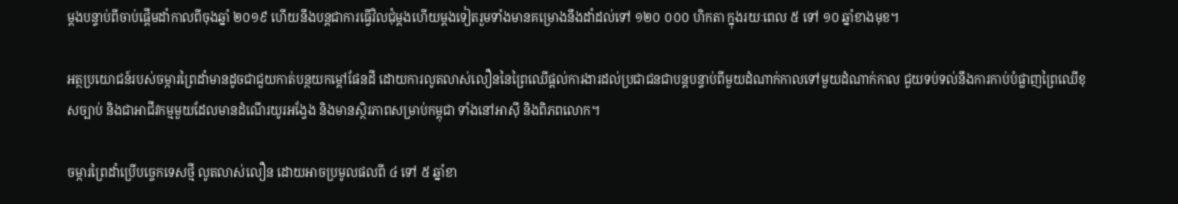ម្ដងបន្ទាប់ពីចាប់ផ្ដើមដាំកាលពីចុងឆ្នាំ ២០១៩ ហើយនឹងបន្តជាការធ្វើវិលជុំម្ដងហើយម្ដងទៀតរួមទាំងមានគម្រោងនឹងដាំដល់ទៅ ១២០ ០០០ ហិកតា ក្នុងរយៈពេល ៥ ទៅ ១០ ឆ្នាំខាងមុខ។

អត្ថប្រយោជន៍របស់ចម្ការព្រៃដាំមានដូចជាជួយកាត់បន្ថយកម្ដៅផែនដី ដោយការលូតលាស់លឿននៃព្រៃឈើផ្ដល់ការងារដល់ប្រជាជនជាបន្តបន្ទាប់ពីមួយដំណាក់កាលទៅមួយដំណាក់កាល ជួយទប់ទល់នឹងការកាប់បំផ្លាញព្រៃឈើខុសច្បាប់ និងជាអាជីវកម្មមួយដែលមានដំណើរយូរអង្វែង និងមានស្ថិរភាពសម្រាប់កម្ពុជា ទាំងនៅអាស៊ី និងពិភពលោក។

ចម្ការព្រៃដាំប្រើបច្ចេកទេសថ្មី លូតលាស់លឿន ដោយអាចប្រមូលផលពី ៤ ទៅ ៥ ឆ្នាំខា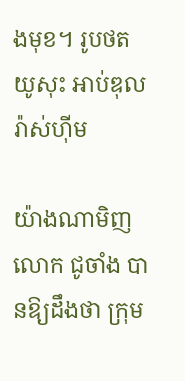ងមុខ។ រូបថត យូសុះ អាប់ឌុលរ៉ាស់ហ៊ីម

យ៉ាងណាមិញលោក ជូចាំង បានឱ្យដឹងថា ក្រុម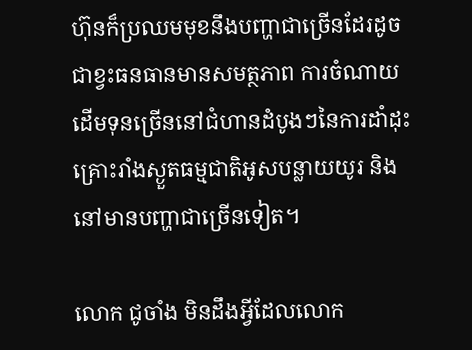ហ៊ុនក៏ប្រឈមមុខនឹងបញ្ហាជាច្រើនដែរដូចជាខ្វះធនធានមានសមត្ថភាព ការចំណាយដើមទុនច្រើននៅជំហានដំបូងៗនៃការដាំដុះ គ្រោះរាំងស្ងួតធម្មជាតិអូសបន្លាយយូរ និងនៅមានបញ្ហាជាច្រើនទៀត។

លោក ជូចាំង មិនដឹងអ្វីដែលលោក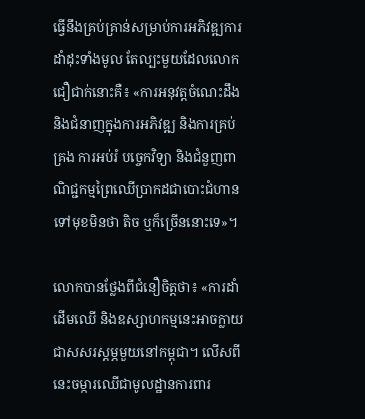ធ្វើនឹងគ្រប់គ្រាន់សម្រាប់ការអភិវឌ្ឍការដាំដុះទាំងមូល តែល្បះមួយដែលលោកជឿជាក់នោះគឺ៖ «ការអនុវត្ដចំណេះដឹង និងជំនាញក្នុងការអភិវឌ្ឍ និងការគ្រប់គ្រង ការអប់រំ បច្ចេកវិទ្យា និងជំនួញពាណិជ្ជកម្មព្រៃឈើប្រាកដជាបោះជំហានទៅមុខមិនថា តិច ឬក៏ច្រើននោះទេ»។

លោកបានថ្លែងពីជំនឿចិត្តថា៖ «ការដាំដើមឈើ និងឧស្សាហកម្មនេះអាចក្លាយជាសសរស្ដម្ភមួយនៅកម្ពុជា។ លើសពីនេះចម្ការឈើជាមូលដ្ឋានការពារ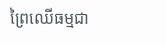ព្រៃឈើធម្មជា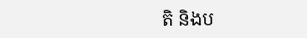តិ និងប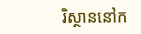រិស្ថាននៅក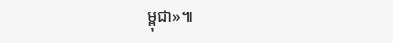ម្ពុជា»៕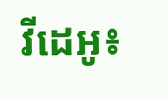វីដេអូ៖